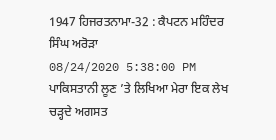1947 ਹਿਜਰਤਨਾਮਾ-32 : ਕੈਪਟਨ ਮਹਿੰਦਰ ਸਿੰਘ ਅਰੋੜਾ
08/24/2020 5:38:00 PM
ਪਾਕਿਸਤਾਨੀ ਲੂਣ ’ਤੇ ਲਿਖਿਆ ਮੇਰਾ ਇਕ ਲੇਖ ਚੜ੍ਹਦੇ ਅਗਸਤ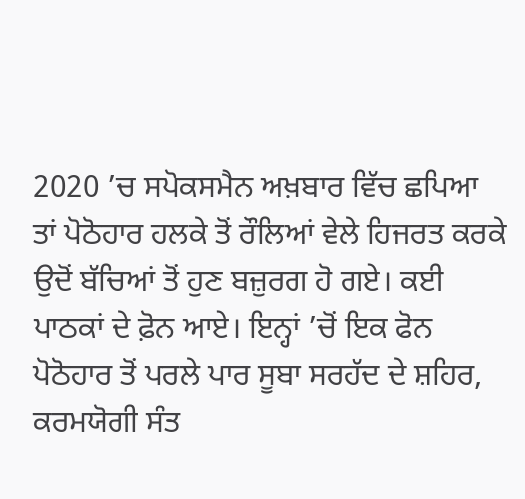2020 ’ਚ ਸਪੋਕਸਮੈਨ ਅਖ਼ਬਾਰ ਵਿੱਚ ਛਪਿਆ ਤਾਂ ਪੋਠੋਹਾਰ ਹਲਕੇ ਤੋਂ ਰੌਲਿਆਂ ਵੇਲੇ ਹਿਜਰਤ ਕਰਕੇ ਉਦੋਂ ਬੱਚਿਆਂ ਤੋਂ ਹੁਣ ਬਜ਼ੁਰਗ ਹੋ ਗਏ। ਕਈ ਪਾਠਕਾਂ ਦੇ ਫ਼ੋਨ ਆਏ। ਇਨ੍ਹਾਂ ’ਚੋਂ ਇਕ ਫੋਨ ਪੋਠੋਹਾਰ ਤੋਂ ਪਰਲੇ ਪਾਰ ਸੂਬਾ ਸਰਹੱਦ ਦੇ ਸ਼ਹਿਰ, ਕਰਮਯੋਗੀ ਸੰਤ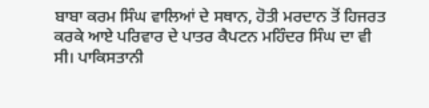ਬਾਬਾ ਕਰਮ ਸਿੰਘ ਵਾਲਿਆਂ ਦੇ ਸਥਾਨ, ਹੋਤੀ ਮਰਦਾਨ ਤੋਂ ਹਿਜਰਤ ਕਰਕੇ ਆਏ ਪਰਿਵਾਰ ਦੇ ਪਾਤਰ ਕੈਪਟਨ ਮਹਿੰਦਰ ਸਿੰਘ ਦਾ ਵੀ ਸੀ। ਪਾਕਿਸਤਾਨੀ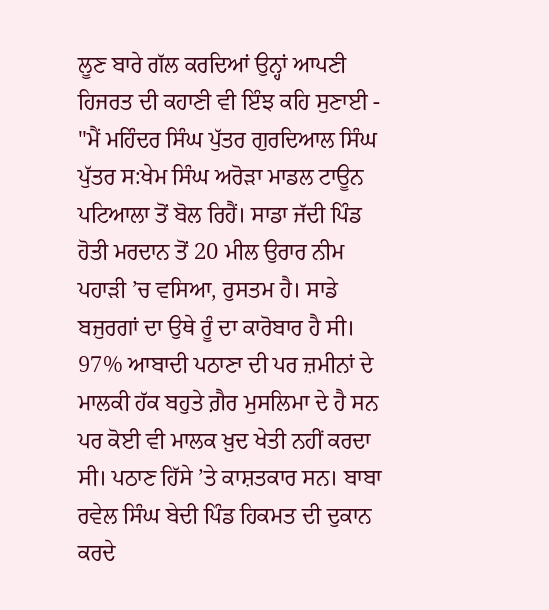ਲੂਣ ਬਾਰੇ ਗੱਲ ਕਰਦਿਆਂ ਉਨ੍ਹਾਂ ਆਪਣੀ ਹਿਜਰਤ ਦੀ ਕਹਾਣੀ ਵੀ ਇੰਝ ਕਹਿ ਸੁਣਾਈ -
"ਮੈਂ ਮਹਿੰਦਰ ਸਿੰਘ ਪੁੱਤਰ ਗੁਰਦਿਆਲ ਸਿੰਘ ਪੁੱਤਰ ਸ:ਖੇਮ ਸਿੰਘ ਅਰੋੜਾ ਮਾਡਲ ਟਾਊਨ ਪਟਿਆਲਾ ਤੋਂ ਬੋਲ ਰਿਹੈਂ। ਸਾਡਾ ਜੱਦੀ ਪਿੰਡ ਹੋਤੀ ਮਰਦਾਨ ਤੋਂ 20 ਮੀਲ ਉਰਾਰ ਨੀਮ ਪਹਾੜੀ ’ਚ ਵਸਿਆ, ਰੁਸਤਮ ਹੈ। ਸਾਡੇ ਬਜੁਰਗਾਂ ਦਾ ਉਥੇ ਰੂੰ ਦਾ ਕਾਰੋਬਾਰ ਹੈ ਸੀ। 97% ਆਬਾਦੀ ਪਠਾਣਾ ਦੀ ਪਰ ਜ਼ਮੀਨਾਂ ਦੇ ਮਾਲਕੀ ਹੱਕ ਬਹੁਤੇ ਗ਼ੈਰ ਮੁਸਲਿਮਾ ਦੇ ਹੈ ਸਨ ਪਰ ਕੋਈ ਵੀ ਮਾਲਕ ਖ਼ੁਦ ਖੇਤੀ ਨਹੀਂ ਕਰਦਾ ਸੀ। ਪਠਾਣ ਹਿੱਸੇ ’ਤੇ ਕਾਸ਼ਤਕਾਰ ਸਨ। ਬਾਬਾ ਰਵੇਲ ਸਿੰਘ ਬੇਦੀ ਪਿੰਡ ਹਿਕਮਤ ਦੀ ਦੁਕਾਨ ਕਰਦੇ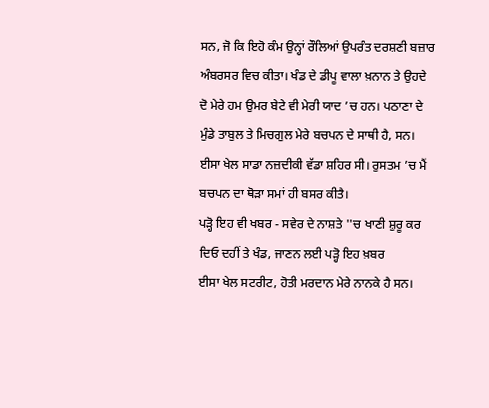ਸਨ, ਜੋ ਕਿ ਇਹੋ ਕੰਮ ਉਨ੍ਹਾਂ ਰੌਲਿਆਂ ਉਪਰੰਤ ਦਰਸ਼ਣੀ ਬਜ਼ਾਰ ਅੰਬਰਸਰ ਵਿਚ ਕੀਤਾ। ਖੰਡ ਦੇ ਡੀਪੂ ਵਾਲਾ ਖ਼ਨਾਨ ਤੇ ਉਹਦੇ ਦੋ ਮੇਰੇ ਹਮ ਉਮਰ ਬੇਟੇ ਵੀ ਮੇਰੀ ਯਾਦ ’ਚ ਹਨ। ਪਠਾਣਾ ਦੇ ਮੁੰਡੇ ਤਾਬੁਲ ਤੇ ਮਿਚਗੁਲ ਮੇਰੇ ਬਚਪਨ ਦੇ ਸਾਥੀ ਹੈ, ਸਨ। ਈਸਾ ਖੇਲ ਸਾਡਾ ਨਜ਼ਦੀਕੀ ਵੱਡਾ ਸ਼ਹਿਰ ਸੀ। ਰੁਸਤਮ ’ਚ ਮੈਂ ਬਚਪਨ ਦਾ ਥੋੜਾ ਸਮਾਂ ਹੀ ਬਸਰ ਕੀਤੈ।
ਪੜ੍ਹੋ ਇਹ ਵੀ ਖਬਰ - ਸਵੇਰ ਦੇ ਨਾਸ਼ਤੇ ''ਚ ਖਾਣੀ ਸ਼ੁਰੂ ਕਰ ਦਿਓ ਦਹੀਂ ਤੇ ਖੰਡ, ਜਾਣਨ ਲਈ ਪੜ੍ਹੋ ਇਹ ਖ਼ਬਰ
ਈਸਾ ਖੇਲ ਸਟਰੀਟ, ਹੋਤੀ ਮਰਦਾਨ ਮੇਰੇ ਨਾਨਕੇ ਹੈ ਸਨ।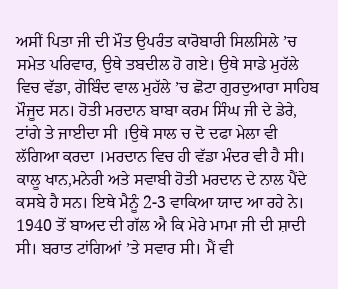ਅਸੀਂ ਪਿਤਾ ਜੀ ਦੀ ਮੌਤ ਉਪਰੰਤ ਕਾਰੋਬਾਰੀ ਸਿਲਸਿਲੇ ’ਚ ਸਮੇਤ ਪਰਿਵਾਰ, ਉਥੇ ਤਬਦੀਲ ਹੋ ਗਏ। ਉਥੇ ਸਾਡੇ ਮੁਹੱਲੇ ਵਿਚ ਵੱਡਾ, ਗੋਬਿੰਦ ਵਾਲ ਮੁਹੱਲੇ ’ਚ ਛੋਟਾ ਗੁਰਦੁਆਰਾ ਸਾਹਿਬ ਮੌਜੂਦ ਸਨ। ਹੋਤੀ ਮਰਦਾਨ ਬਾਬਾ ਕਰਮ ਸਿੰਘ ਜੀ ਦੇ ਡੇਰੇ, ਟਾਂਗੇ ਤੇ ਜਾਈਦਾ ਸੀ ।ਉਥੇ ਸਾਲ ਚ ਦੋ ਦਫਾ ਮੇਲਾ ਵੀ ਲੱਗਿਆ ਕਰਦਾ ।ਮਰਦਾਨ ਵਿਚ ਹੀ ਵੱਡਾ ਮੰਦਰ ਵੀ ਹੈ ਸੀ। ਕਾਲੂ ਖਾਨ,ਮਨੇਰੀ ਅਤੇ ਸਵਾਬੀ ਹੋਤੀ ਮਰਦਾਨ ਦੇ ਨਾਲ ਪੈਂਦੇ ਕਸਬੇ ਹੈ ਸਨ। ਇਥੇ ਮੈਨੂੰ 2-3 ਵਾਕਿਆ ਯਾਦ ਆ ਰਹੇ ਨੇ। 1940 ਤੋਂ ਬਾਅਦ ਦੀ ਗੱਲ ਐ ਕਿ ਮੇਰੇ ਮਾਮਾ ਜੀ ਦੀ ਸ਼ਾਦੀ ਸੀ। ਬਰਾਤ ਟਾਂਗਿਆਂ ’ਤੇ ਸਵਾਰ ਸੀ। ਮੈਂ ਵੀ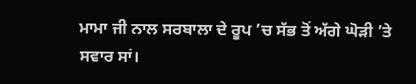ਮਾਮਾ ਜੀ ਨਾਲ ਸਰਬਾਲਾ ਦੇ ਰੂਪ ’ਚ ਸੱਭ ਤੋਂ ਅੱਗੇ ਘੋੜੀ ’ਤੇ ਸਵਾਰ ਸਾਂ।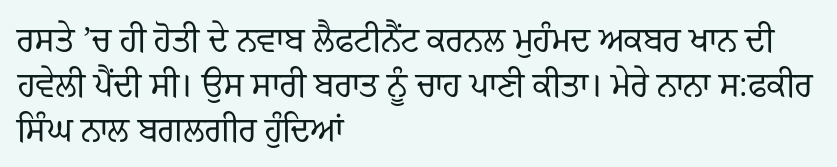ਰਸਤੇ ’ਚ ਹੀ ਹੋਤੀ ਦੇ ਨਵਾਬ ਲੈਫਟੀਨੈਂਟ ਕਰਨਲ ਮੁਹੰਮਦ ਅਕਬਰ ਖਾਨ ਦੀ ਹਵੇਲੀ ਪੈਂਦੀ ਸੀ। ਉਸ ਸਾਰੀ ਬਰਾਤ ਨੂੰ ਚਾਹ ਪਾਣੀ ਕੀਤਾ। ਮੇਰੇ ਨਾਨਾ ਸ:ਫਕੀਰ ਸਿੰਘ ਨਾਲ ਬਗਲਗੀਰ ਹੁੰਦਿਆਂ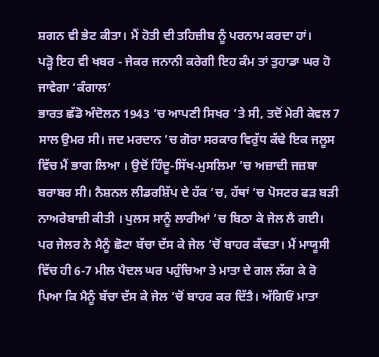ਸ਼ਗਨ ਵੀ ਭੇਟ ਕੀਤਾ। ਮੈਂ ਹੋਤੀ ਦੀ ਤਹਿਜ਼ੀਬ ਨੂੰ ਪਰਨਾਮ ਕਰਦਾ ਹਾਂ।
ਪੜ੍ਹੋ ਇਹ ਵੀ ਖਬਰ - ਜੇਕਰ ਜਨਾਨੀ ਕਰੇਗੀ ਇਹ ਕੰਮ ਤਾਂ ਤੁਹਾਡਾ ਘਰ ਹੋ ਜਾਵੇਗਾ ‘ਕੰਗਾਲ’
ਭਾਰਤ ਛੱਡੋ ਅੰਦੋਲਨ 1943 ’ਚ ਆਪਣੀ ਸਿਖਰ ’ਤੇ ਸੀ, ਤਦੋਂ ਮੇਰੀ ਕੇਵਲ 7 ਸਾਲ ਉਮਰ ਸੀ। ਜਦ ਮਰਦਾਨ ’ਚ ਗੋਰਾ ਸਰਕਾਰ ਵਿਰੁੱਧ ਕੱਢੇ ਇਕ ਜਲੂਸ ਵਿੱਚ ਮੈਂ ਭਾਗ ਲਿਆ । ਉਦੋਂ ਹਿੰਦੂ-ਸਿੱਖ-ਮੁਸਲਿਮਾ ’ਚ ਅਜ਼ਾਦੀ ਜਜ਼ਬਾ ਬਰਾਬਰ ਸੀ। ਨੈਸ਼ਨਲ ਲੀਡਰਸ਼ਿੱਪ ਦੇ ਹੱਕ ’ਚ, ਹੱਥਾਂ ’ਚ ਪੋਸਟਰ ਫੜ ਬੜੀ ਨਾਅਰੇਬਾਜ਼ੀ ਕੀਤੀ । ਪੁਲਸ ਸਾਨੂੰ ਲਾਰੀਆਂ ’ਚ ਬਿਠਾ ਕੇ ਜੇਲ ਲੈ ਗਈ। ਪਰ ਜੇਲਰ ਨੇ ਮੈਨੂੰ ਛੋਟਾ ਬੱਚਾ ਦੱਸ ਕੇ ਜੇਲ ’ਚੋਂ ਬਾਹਰ ਕੱਢਤਾ। ਮੈਂ ਮਾਯੂਸੀ ਵਿੱਚ ਹੀ 6-7 ਮੀਲ ਪੈਦਲ ਘਰ ਪਹੁੰਚਿਆ ਤੇ ਮਾਤਾ ਦੇ ਗਲ ਲੱਗ ਕੇ ਰੋ ਪਿਆ ਕਿ ਮੈਨੂੰ ਬੱਚਾ ਦੱਸ ਕੇ ਜੇਲ ’ਚੋਂ ਬਾਹਰ ਕਰ ਦਿੱਤੈ। ਅੱਗਿਓਂ ਮਾਤਾ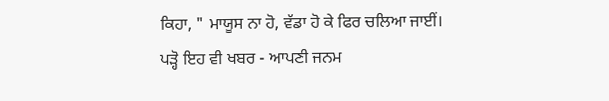ਕਿਹਾ, " ਮਾਯੂਸ ਨਾ ਹੋ, ਵੱਡਾ ਹੋ ਕੇ ਫਿਰ ਚਲਿਆ ਜਾਈਂ।
ਪੜ੍ਹੋ ਇਹ ਵੀ ਖਬਰ - ਆਪਣੀ ਜਨਮ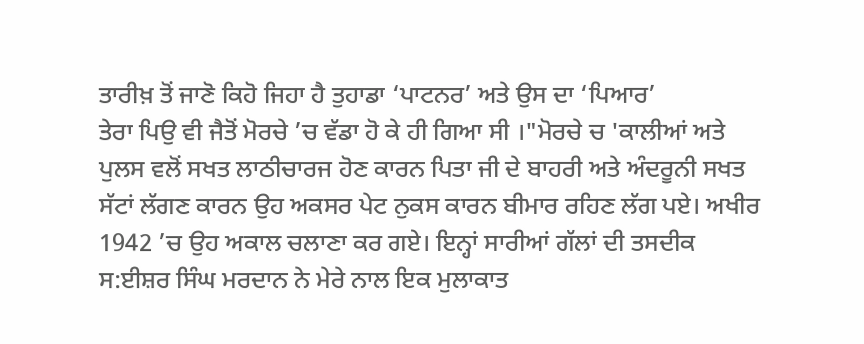ਤਾਰੀਖ਼ ਤੋਂ ਜਾਣੋ ਕਿਹੋ ਜਿਹਾ ਹੈ ਤੁਹਾਡਾ ‘ਪਾਟਨਰ’ ਅਤੇ ਉਸ ਦਾ ‘ਪਿਆਰ’
ਤੇਰਾ ਪਿਉ ਵੀ ਜੈਤੋਂ ਮੋਰਚੇ ’ਚ ਵੱਡਾ ਹੋ ਕੇ ਹੀ ਗਿਆ ਸੀ ।"ਮੋਰਚੇ ਚ 'ਕਾਲੀਆਂ ਅਤੇ ਪੁਲਸ ਵਲੋਂ ਸਖਤ ਲਾਠੀਚਾਰਜ ਹੋਣ ਕਾਰਨ ਪਿਤਾ ਜੀ ਦੇ ਬਾਹਰੀ ਅਤੇ ਅੰਦਰੂਨੀ ਸਖਤ ਸੱਟਾਂ ਲੱਗਣ ਕਾਰਨ ਉਹ ਅਕਸਰ ਪੇਟ ਨੁਕਸ ਕਾਰਨ ਬੀਮਾਰ ਰਹਿਣ ਲੱਗ ਪਏ। ਅਖੀਰ 1942 ’ਚ ਉਹ ਅਕਾਲ ਚਲਾਣਾ ਕਰ ਗਏ। ਇਨ੍ਹਾਂ ਸਾਰੀਆਂ ਗੱਲਾਂ ਦੀ ਤਸਦੀਕ ਸ:ਈਸ਼ਰ ਸਿੰਘ ਮਰਦਾਨ ਨੇ ਮੇਰੇ ਨਾਲ ਇਕ ਮੁਲਾਕਾਤ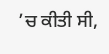’ਚ ਕੀਤੀ ਸੀ,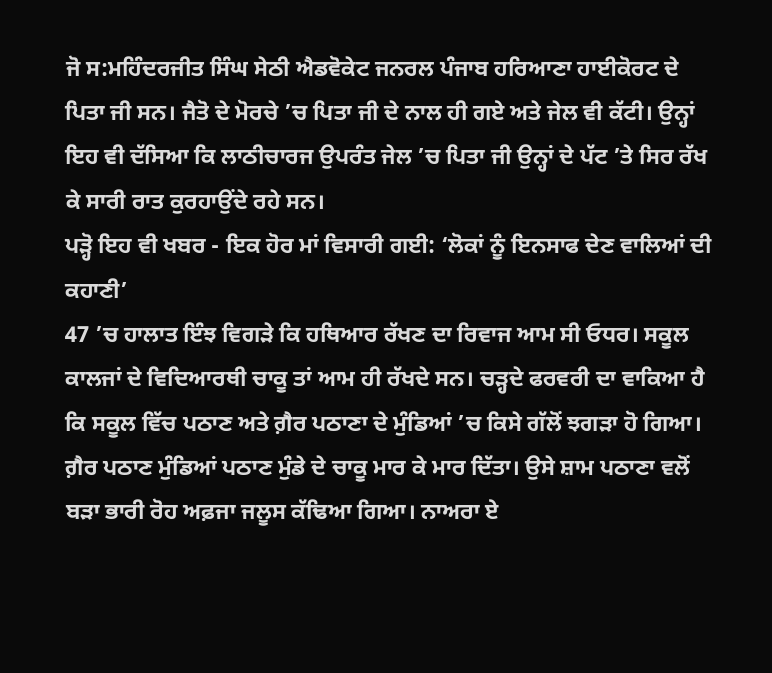ਜੋ ਸ:ਮਹਿੰਦਰਜੀਤ ਸਿੰਘ ਸੇਠੀ ਐਡਵੋਕੇਟ ਜਨਰਲ ਪੰਜਾਬ ਹਰਿਆਣਾ ਹਾਈਕੋਰਟ ਦੇ ਪਿਤਾ ਜੀ ਸਨ। ਜੈਤੋ ਦੇ ਮੋਰਚੇ ’ਚ ਪਿਤਾ ਜੀ ਦੇ ਨਾਲ ਹੀ ਗਏ ਅਤੇ ਜੇਲ ਵੀ ਕੱਟੀ। ਉਨ੍ਹਾਂ ਇਹ ਵੀ ਦੱਸਿਆ ਕਿ ਲਾਠੀਚਾਰਜ ਉਪਰੰਤ ਜੇਲ ’ਚ ਪਿਤਾ ਜੀ ਉਨ੍ਹਾਂ ਦੇ ਪੱਟ ’ਤੇ ਸਿਰ ਰੱਖ ਕੇ ਸਾਰੀ ਰਾਤ ਕੁਰਹਾਉਂਦੇ ਰਹੇ ਸਨ।
ਪੜ੍ਹੋ ਇਹ ਵੀ ਖਬਰ - ਇਕ ਹੋਰ ਮਾਂ ਵਿਸਾਰੀ ਗਈ: ‘ਲੋਕਾਂ ਨੂੰ ਇਨਸਾਫ ਦੇਣ ਵਾਲਿਆਂ ਦੀ ਕਹਾਣੀ’
47 ’ਚ ਹਾਲਾਤ ਇੰਝ ਵਿਗੜੇ ਕਿ ਹਥਿਆਰ ਰੱਖਣ ਦਾ ਰਿਵਾਜ ਆਮ ਸੀ ਓਧਰ। ਸਕੂਲ ਕਾਲਜਾਂ ਦੇ ਵਿਦਿਆਰਥੀ ਚਾਕੂ ਤਾਂ ਆਮ ਹੀ ਰੱਖਦੇ ਸਨ। ਚੜ੍ਹਦੇ ਫਰਵਰੀ ਦਾ ਵਾਕਿਆ ਹੈ ਕਿ ਸਕੂਲ ਵਿੱਚ ਪਠਾਣ ਅਤੇ ਗ਼ੈਰ ਪਠਾਣਾ ਦੇ ਮੁੰਡਿਆਂ ’ਚ ਕਿਸੇ ਗੱਲੋਂ ਝਗੜਾ ਹੋ ਗਿਆ। ਗ਼ੈਰ ਪਠਾਣ ਮੁੰਡਿਆਂ ਪਠਾਣ ਮੁੰਡੇ ਦੇ ਚਾਕੂ ਮਾਰ ਕੇ ਮਾਰ ਦਿੱਤਾ। ਉਸੇ ਸ਼ਾਮ ਪਠਾਣਾ ਵਲੋਂ ਬੜਾ ਭਾਰੀ ਰੋਹ ਅਫ਼ਜਾ ਜਲੂਸ ਕੱਢਿਆ ਗਿਆ। ਨਾਅਰਾ ਏ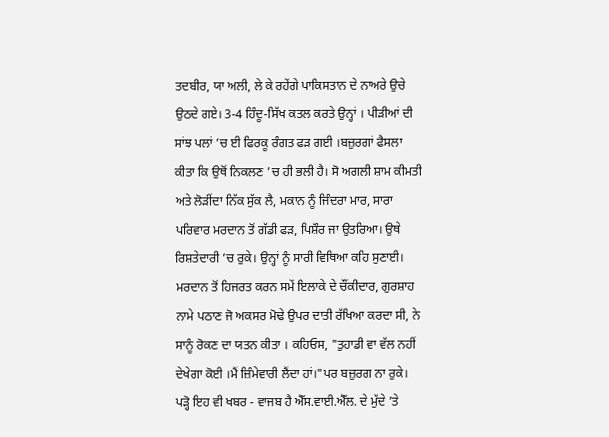ਤਦਬੀਰ, ਯਾ ਅਲੀ, ਲੇ ਕੇ ਰਹੇਂਗੇ ਪਾਕਿਸਤਾਨ ਦੇ ਨਾਅਰੇ ਉਚੇ ਉਠਦੇ ਗਏ। 3-4 ਹਿੰਦੂ-ਸਿੱਖ ਕਤਲ ਕਰਤੇ ਉਨ੍ਹਾਂ । ਪੀੜੀਆਂ ਦੀ ਸਾਂਝ ਪਲਾਂ ’ਚ ਈ ਫਿਰਕੂ ਰੰਗਤ ਫੜ ਗਈ ।ਬਜ਼ੁਰਗਾਂ ਫੈਸਲਾ ਕੀਤਾ ਕਿ ਉਥੋਂ ਨਿਕਲਣ ’ਚ ਹੀ ਭਲੀ ਹੈ। ਸੋ ਅਗਲੀ ਸ਼ਾਮ ਕੀਮਤੀ ਅਤੇ ਲੋੜੀਂਦਾ ਨਿੱਕ ਸੁੱਕ ਲੈ, ਮਕਾਨ ਨੂੰ ਜਿੰਦਰਾ ਮਾਰ, ਸਾਰਾ ਪਰਿਵਾਰ ਮਰਦਾਨ ਤੋਂ ਗੱਡੀ ਫੜ, ਪਿਸ਼ੌਰ ਜਾ ਉਤਰਿਆ। ਉਥੇ ਰਿਸ਼ਤੇਦਾਰੀ ’ਚ ਰੁਕੇ। ਉਨ੍ਹਾਂ ਨੂੰ ਸਾਰੀ ਵਿਥਿਆ ਕਹਿ ਸੁਣਾਈ। ਮਰਦਾਨ ਤੋਂ ਹਿਜਰਤ ਕਰਨ ਸਮੇਂ ਇਲਾਕੇ ਦੇ ਚੌਂਕੀਦਾਰ, ਗੁਰਸ਼ਾਹ ਨਾਮੇ ਪਠਾਣ ਜੋ ਅਕਸਰ ਮੋਢੇ ਉਪਰ ਦਾਤੀ ਰੱਖਿਆ ਕਰਦਾ ਸੀ, ਨੇ ਸਾਨੂੰ ਰੋਕਣ ਦਾ ਯਤਨ ਕੀਤਾ । ਕਹਿਓਸ, "ਤੁਹਾਡੀ ਵਾ ਵੱਲ ਨਹੀਂ ਦੇਖੇਗਾ ਕੋਈ ।ਮੈਂ ਜ਼ਿੰਮੇਵਾਰੀ ਲੈਂਦਾ ਹਾਂ।"ਪਰ ਬਜ਼ੁਰਗ ਨਾ ਰੁਕੇ।
ਪੜ੍ਹੋ ਇਹ ਵੀ ਖਬਰ - ਵਾਜਬ ਹੈ ਐੱਸ.ਵਾਈ.ਐੱਲ. ਦੇ ਮੁੱਦੇ ’ਤੇ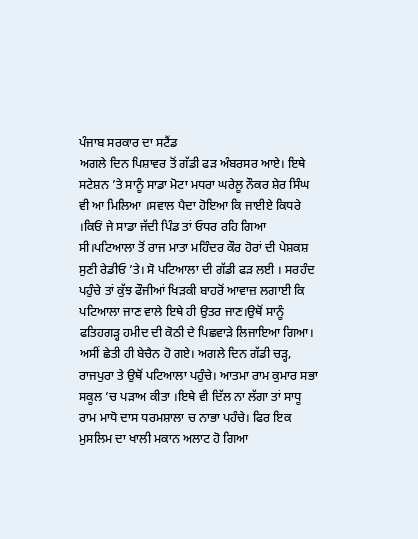ਪੰਜਾਬ ਸਰਕਾਰ ਦਾ ਸਟੈਂਡ
ਅਗਲੇ ਦਿਨ ਪਿਸ਼ਾਵਰ ਤੋਂ ਗੱਡੀ ਫੜ ਅੰਬਰਸਰ ਆਏ। ਇਥੇ ਸਟੇਸ਼ਨ ’ਤੇ ਸਾਨੂੰ ਸਾਡਾ ਮੋਟਾ ਮਧਰਾ ਘਰੇਲੂ ਨੌਕਰ ਸ਼ੇਰ ਸਿੰਘ ਵੀ ਆ ਮਿਲਿਆ ।ਸਵਾਲ ਪੈਦਾ ਹੋਇਆ ਕਿ ਜਾਈਏ ਕਿਧਰੇ ।ਕਿਓਂ ਜੇ ਸਾਡਾ ਜੱਦੀ ਪਿੰਡ ਤਾਂ ਓਧਰ ਰਹਿ ਗਿਆ ਸੀ।ਪਟਿਆਲਾ ਤੋਂ ਰਾਜ ਮਾਤਾ ਮਹਿੰਦਰ ਕੌਰ ਹੋਰਾਂ ਦੀ ਪੇਸ਼ਕਸ਼ ਸੁਣੀ ਰੇਡੀਓ ’ਤੇ। ਸੋ ਪਟਿਆਲਾ ਦੀ ਗੱਡੀ ਫੜ ਲਈ । ਸਰਹੰਦ ਪਹੁੰਚੇ ਤਾਂ ਕੁੱਝ ਫੌਜੀਆਂ ਖਿੜਕੀ ਬਾਹਰੋਂ ਆਵਾਜ਼ ਲਗਾਈ ਕਿ ਪਟਿਆਲਾ ਜਾਣ ਵਾਲੇ ਇਥੇ ਹੀ ਉਤਰ ਜਾਣ।ਉਥੋਂ ਸਾਨੂੰ ਫਤਿਹਗੜ੍ਹ ਹਮੀਦ ਦੀ ਕੋਠੀ ਦੇ ਪਿਛਵਾੜੇ ਲਿਜਾਇਆ ਗਿਆ। ਅਸੀਂ ਛੇਤੀ ਹੀ ਬੇਚੈਨ ਹੋ ਗਏ। ਅਗਲੇ ਦਿਨ ਗੱਡੀ ਚੜ੍ਹ, ਰਾਜਪੁਰਾ ਤੇ ਉਥੋਂ ਪਟਿਆਲਾ ਪਹੁੰਚੇ। ਆਤਮਾ ਰਾਮ ਕੁਮਾਰ ਸਭਾ ਸਕੂਲ ’ਚ ਪੜਾਅ ਕੀਤਾ ।ਇਥੇ ਵੀ ਦਿੱਲ ਨਾ ਲੱਗਾ ਤਾਂ ਸਾਧੂ ਰਾਮ ਮਾਧੋ ਦਾਸ ਧਰਮਸ਼ਾਲਾ ਚ ਨਾਭਾ ਪਹੰਚੇ। ਫਿਰ ਇਕ ਮੁਸਲਿਮ ਦਾ ਖਾਲੀ ਮਕਾਨ ਅਲਾਟ ਹੋ ਗਿਆ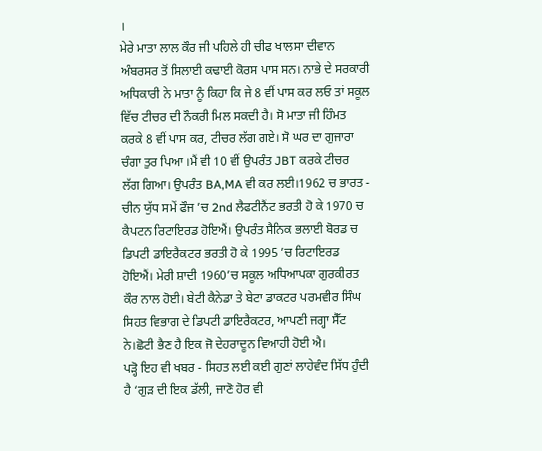।
ਮੇਰੇ ਮਾਤਾ ਲਾਲ ਕੌਰ ਜੀ ਪਹਿਲੇ ਹੀ ਚੀਫ ਖਾਲਸਾ ਦੀਵਾਨ ਅੰਬਰਸਰ ਤੋਂ ਸਿਲਾਈ ਕਢਾਈ ਕੋਰਸ ਪਾਸ ਸਨ। ਨਾਭੇ ਦੇ ਸਰਕਾਰੀ ਅਧਿਕਾਰੀ ਨੇ ਮਾਤਾ ਨੂੰ ਕਿਹਾ ਕਿ ਜੇ 8 ਵੀਂ ਪਾਸ ਕਰ ਲਓ ਤਾਂ ਸਕੂਲ ਵਿੱਚ ਟੀਚਰ ਦੀ ਨੌਕਰੀ ਮਿਲ ਸਕਦੀ ਹੈ। ਸੋ ਮਾਤਾ ਜੀ ਹਿੰਮਤ ਕਰਕੇ 8 ਵੀਂ ਪਾਸ ਕਰ, ਟੀਚਰ ਲੱਗ ਗਏ। ਸੋ ਘਰ ਦਾ ਗੁਜਾਰਾ ਚੰਗਾ ਤੁਰ ਪਿਆ ।ਮੈਂ ਵੀ 10 ਵੀਂ ਉਪਰੰਤ JBT ਕਰਕੇ ਟੀਚਰ ਲੱਗ ਗਿਆ। ਉਪਰੰਤ BA,MA ਵੀ ਕਰ ਲਈ।1962 ਚ ਭਾਰਤ - ਚੀਨ ਯੁੱਧ ਸਮੇਂ ਫੌਜ ’ਚ 2nd ਲੈਫਟੀਨੈਂਟ ਭਰਤੀ ਹੋ ਕੇ 1970 ਚ ਕੈਪਟਨ ਰਿਟਾਇਰਡ ਹੋਇਐਂ। ਉਪਰੰਤ ਸੈਨਿਕ ਭਲਾਈ ਬੋਰਡ ਚ ਡਿਪਟੀ ਡਾਇਰੈਕਟਰ ਭਰਤੀ ਹੋ ਕੇ 1995 ’ਚ ਰਿਟਾਇਰਡ ਹੋਇਐਂ। ਮੇਰੀ ਸ਼ਾਦੀ 1960’ਚ ਸਕੂਲ ਅਧਿਆਪਕਾ ਗੁਰਕੀਰਤ ਕੌਰ ਨਾਲ ਹੋਈ। ਬੇਟੀ ਕੈਨੇਡਾ ਤੇ ਬੇਟਾ ਡਾਕਟਰ ਪਰਮਵੀਰ ਸਿੰਘ ਸਿਹਤ ਵਿਭਾਗ ਦੇ ਡਿਪਟੀ ਡਾਇਰੈਕਟਰ, ਆਪਣੀ ਜਗ੍ਹਾ ਸੈੱਟ ਨੇ।ਛੋਟੀ ਭੈਣ ਹੈ ਇਕ ਜੋ ਦੇਹਰਾਦੂਨ ਵਿਆਹੀ ਹੋਈ ਐ।
ਪੜ੍ਹੋ ਇਹ ਵੀ ਖਬਰ - ਸਿਹਤ ਲਈ ਕਈ ਗੁਣਾਂ ਲਾਹੇਵੰਦ ਸਿੱਧ ਹੁੰਦੀ ਹੈ ‘ਗੁੜ ਦੀ ਇਕ ਡੱਲੀ, ਜਾਣੋ ਹੋਰ ਵੀ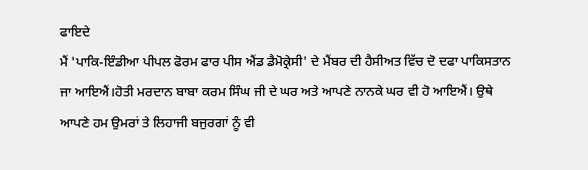ਫਾਇਦੇ
ਮੈਂ 'ਪਾਕਿ-ਇੰਡੀਆ ਪੀਪਲ ਫੋਰਮ ਫਾਰ ਪੀਸ ਐਂਡ ਡੈਮੋਕ੍ਰੇਸੀ' ਦੇ ਮੈਂਬਰ ਦੀ ਹੈਸੀਅਤ ਵਿੱਚ ਦੋ ਦਫਾ ਪਾਕਿਸਤਾਨ ਜਾ ਆਇਐਂ।ਹੋਤੀ ਮਰਦਾਨ ਬਾਬਾ ਕਰਮ ਸਿੰਘ ਜੀ ਦੇ ਘਰ ਅਤੇ ਆਪਣੇ ਨਾਨਕੇ ਘਰ ਵੀ ਹੋ ਆਇਐਂ। ਉਥੇ ਆਪਣੇ ਹਮ ਉਮਰਾਂ ਤੇ ਲਿਹਾਜੀ ਬਜੁਰਗਾਂ ਨੂੰ ਵੀ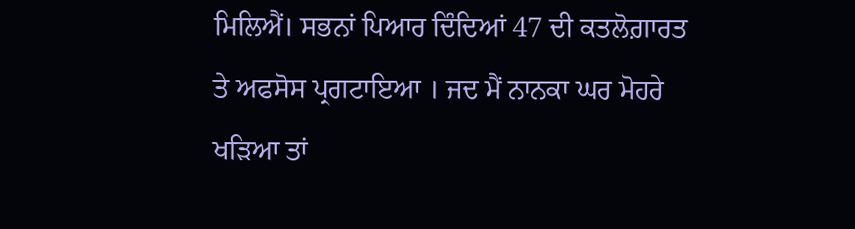ਮਿਲਿਐਂ। ਸਭਨਾਂ ਪਿਆਰ ਦਿੰਦਿਆਂ 47 ਦੀ ਕਤਲੋਗ਼ਾਰਤ ਤੇ ਅਫਸੋਸ ਪ੍ਰਗਟਾਇਆ । ਜਦ ਮੈਂ ਨਾਨਕਾ ਘਰ ਮੋਹਰੇ ਖੜਿਆ ਤਾਂ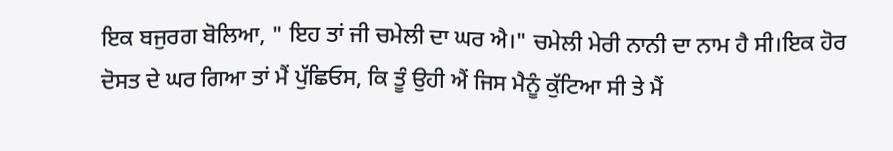ਇਕ ਬਜੁਰਗ ਬੋਲਿਆ, " ਇਹ ਤਾਂ ਜੀ ਚਮੇਲੀ ਦਾ ਘਰ ਐ।" ਚਮੇਲੀ ਮੇਰੀ ਨਾਨੀ ਦਾ ਨਾਮ ਹੈ ਸੀ।ਇਕ ਹੋਰ ਦੋਸਤ ਦੇ ਘਰ ਗਿਆ ਤਾਂ ਮੈਂ ਪੁੱਛਿਓਸ, ਕਿ ਤੂੰ ਉਹੀ ਐਂ ਜਿਸ ਮੈਨੂੰ ਕੁੱਟਿਆ ਸੀ ਤੇ ਮੈਂ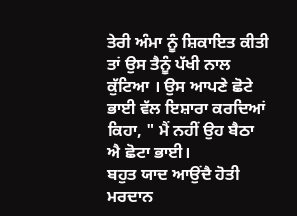ਤੇਰੀ ਅੰਮਾ ਨੂੰ ਸ਼ਿਕਾਇਤ ਕੀਤੀ ਤਾਂ ਉਸ ਤੈਨੂੰ ਪੱਖੀ ਨਾਲ ਕੁੱਟਿਆ । ਉਸ ਆਪਣੇ ਛੋਟੇ ਭਾਈ ਵੱਲ ਇਸ਼ਾਰਾ ਕਰਦਿਆਂ ਕਿਹਾ, " ਮੈਂ ਨਹੀਂ ਉਹ ਬੈਠਾ ਐ ਛੋਟਾ ਭਾਈ।
ਬਹੁਤ ਯਾਦ ਆਉਂਦੈ ਹੋਤੀ ਮਰਦਾਨ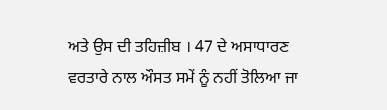ਅਤੇ ਉਸ ਦੀ ਤਹਿਜ਼ੀਬ । 47 ਦੇ ਅਸਾਧਾਰਣ ਵਰਤਾਰੇ ਨਾਲ ਔਸਤ ਸਮੇਂ ਨੂੰ ਨਹੀਂ ਤੋਲਿਆ ਜਾ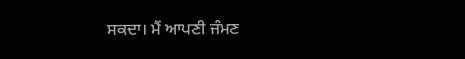ਸਕਦਾ। ਮੈਂ ਆਪਣੀ ਜੰਮਣ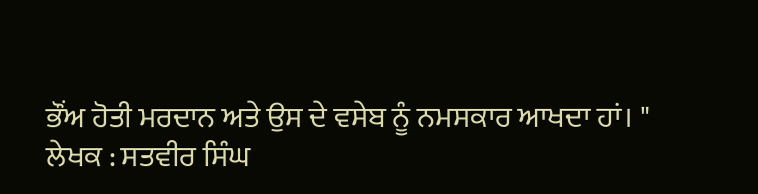ਭੌਂਅ ਹੋਤੀ ਮਰਦਾਨ ਅਤੇ ਉਸ ਦੇ ਵਸੇਬ ਨੂੰ ਨਮਸਕਾਰ ਆਖਦਾ ਹਾਂ। "
ਲੇਖਕ : ਸਤਵੀਰ ਸਿੰਘ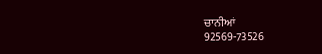ਚਾਨੀਆਂ
92569-73526